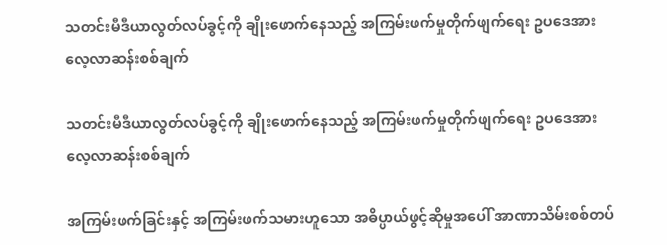သတင်းမီဒီယာလွတ်လပ်ခွင့်ကို ချိုးဖောက်နေသည့် အကြမ်းဖက်မှုတိုက်ဖျက်ရေး ဥပဒေအား လေ့လာဆန်းစစ်ချက်

သတင်းမီဒီယာလွတ်လပ်ခွင့်ကို ချိုးဖောက်နေသည့် အကြမ်းဖက်မှုတိုက်ဖျက်ရေး ဥပဒေအား လေ့လာဆန်းစစ်ချက်

အကြမ်းဖက်ခြင်းနှင့် အကြမ်းဖက်သမားဟူသော အဓိပ္ပာယ်ဖွင့်ဆိုမှုအပေါ် အာဏာသိမ်းစစ်တပ်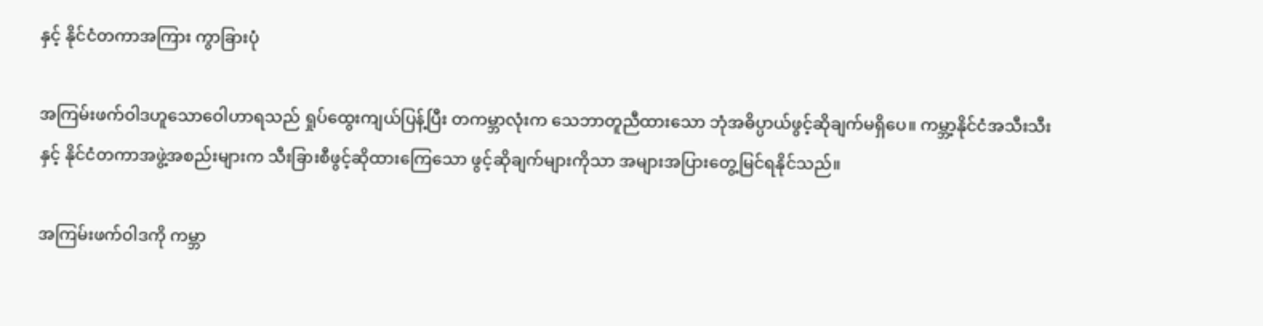နှင့် နိုင်ငံတကာအကြား ကွာခြားပုံ

အကြမ်းဖက်ဝါဒဟူသောဝေါဟာရသည် ရှုပ်ထွေးကျယ်ပြန့်ပြီး တကမ္ဘာလုံးက သေဘာတူညီထားသော ဘုံအဓိပ္ပာယ်ဖွင့်ဆိုချက်မရှိပေ။ ကမ္ဘာ့နိုင်ငံအသီးသီးနှင့် နိုင်ငံတကာအဖွဲ့အစည်းများက သီးခြားစီဖွင့်ဆိုထားကြေသော ဖွင့်ဆိုချက်များကိုသာ အများအပြားတွေ့မြင်ရနိုင်သည်။

အကြမ်းဖက်ဝါဒကို ကမ္ဘာ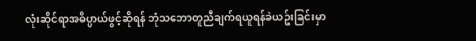လုံးဆိုင်ရာအဓိပ္ပာယ်ဖွင့်ဆိုရန် ဘုံသဘောတူညီချက်ရယူရန်ခဲယဥ်းခြင်းမှာ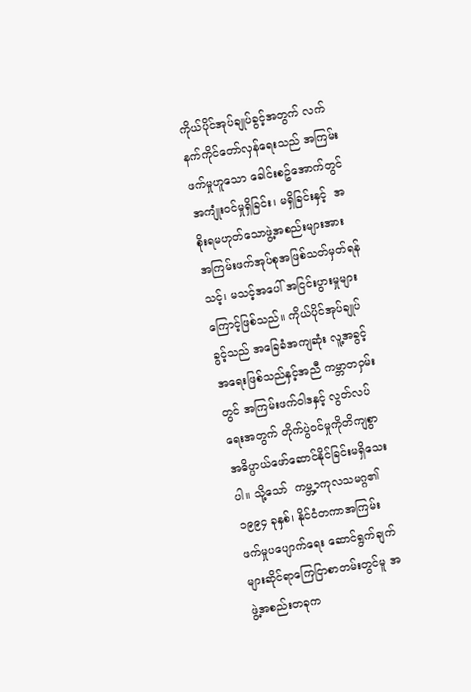ကိုယ်ပိုင်အုပ်ချုပ်ခွင့်အတွက် လက်နက်ကိုင်တော်လှန်ရေးသည် အကြမ်းဖက်မှုဟူသော ခေါင်းစဥ်အောက်တွင် အကျုံးဝင်မှုရှိခြင်း၊ မရှိခြင်းနှင့်  အစိုးရမဟုတ်သောဖွဲ့အစည်းများအား အကြမ်းဖက်အုပ်စုအဖြစ်သတ်မှတ်ရန် သင့်၊ မသင့်အပေါ် အငြင်းပွားမှုများကြောင့်ဖြစ်သည်။ ကိုယ်ပိုင်အုပ်ချုပ်ခွင့်သည် အခြေခံအကျဆုံး လူ့အခွင့်အရေးဖြစ်သည်နှင့်အညီ ကမ္ဘာတဝှမ်းတွင် အကြမ်းဖက်ဝါဒနှင့် လွတ်လပ်ရေးအတွက် တိုက်ပွဲဝင်မှုကိုတိကျစွာ အဓိပ္ပာယ်ဖော်ဆောင်နိုင်ခြင်းမရှိသေးပါ။ သို့သော်  ကမ္ဘ့ာကုလသမဂ္ဂ၏ ၁၉၉၄ ခုနှစ်၊ နိုင်ငံတကာအကြမ်းဖက်မှုပပျောက်ရေး ဆောင်ရွက်ချက်များဆိုင်ရာကြေငြာစာတမ်းတွင်မူ အဖွဲ့အစည်းတခုက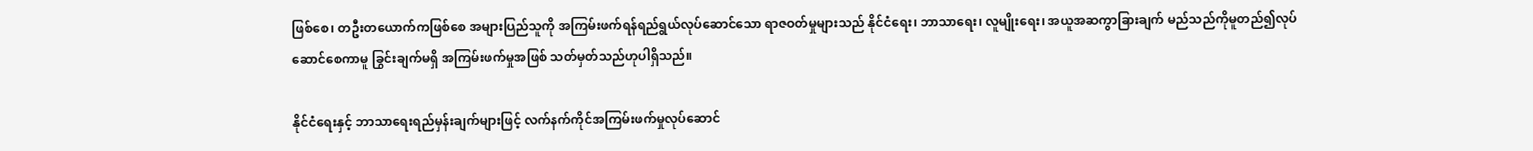ဖြစ်စေ၊ တဦးတယောက်ကဖြစ်စေ အများပြည်သူကို အကြမ်းဖက်ရန်ရည်ရွယ်လုပ်ဆောင်သော ရာဇဝတ်မှုများသည် နိုင်ငံရေး၊ ဘာသာရေး၊ လူမျိုးရေး၊ အယူအဆကွာခြားချက် မည်သည်ကိုမူတည်၍လုပ်ဆောင်စေကာမူ ခြွင်းချက်မရှိ အကြမ်းဖက်မှုအဖြစ် သတ်မှတ်သည်ဟုပါရှိသည်။

နိုင်ငံရေးနှင့် ဘာသာရေးရည်မှန်းချက်များဖြင့် လက်နက်ကိုင်အကြမ်းဖက်မှုလုပ်ဆောင်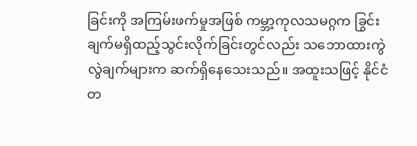ခြင်းကို အကြမ်းဖက်မှုအဖြစ် ကမ္ဘာ့ကုလသမဂ္ဂက ခြွင်းချက်မရှိထည့်သွင်းလိုက်ခြင်းတွင်လည်း သဘောထားကွဲလွဲချက်များက ဆက်ရှိနေသေးသည်။ အထူးသဖြင့် နိုင်ငံတ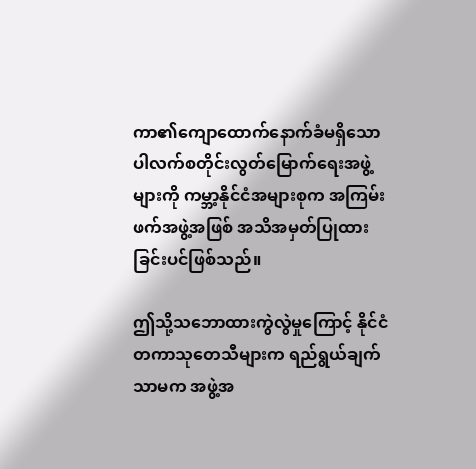ကာ၏ကျောထောက်နောက်ခံမရှိသော ပါလက်စတိုင်းလွတ်မြောက်ရေးအဖွဲ့များကို ကမ္ဘာ့နိုင်ငံအများစုက အကြမ်းဖက်အဖွဲ့အဖြစ် အသိအမှတ်ပြုထားခြင်းပင်ဖြစ်သည်။

ဤသို့သဘောထားကွဲလွဲမှုကြောင့် နိုင်ငံတကာသုတေသီများက ရည်ရွယ်ချက်သာမက အဖွဲ့အ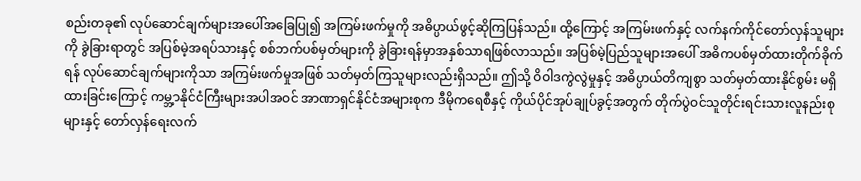စည်းတခု၏ လုပ်ဆောင်ချက်များအပေါ်အခြေပြု၍ အကြမ်းဖက်မှုကို အဓိပ္ပာယ်ဖွင့်ဆိုကြပြန်သည်။ ထို့ကြောင့် အကြမ်းဖက်နှင့် လက်နက်ကိုင်တော်လှန်သူများကို ခွဲခြားရာတွင် အပြစ်မဲ့အရပ်သားနှင့် စစ်ဘက်ပစ်မှတ်များကို ခွဲခြားရန်မှာအနှစ်သာရဖြစ်လာသည်။ အပြစ်မဲ့ပြည်သူများအပေါ် အဓိကပစ်မှတ်ထားတိုက်ခိုက်ရန် လုပ်ဆောင်ချက်များကိုသာ အကြမ်းဖက်မှုအဖြစ် သတ်မှတ်ကြသူများလည်းရှိသည်။ ဤသို့ ဝိဝါဒကွဲလွဲမှုနှင့် အဓိပ္ပာယ်တိကျစွာ သတ်မှတ်ထားနိုင်စွမ်း မရှိထားခြင်းကြောင့် ကမ္ဘ့ာနိုင်ငံကြီးများအပါအဝင် အာဏာရှင်နိုင်ငံအများစုက ဒီမိုကရေစီနှင့် ကိုယ်ပိုင်အုပ်ချုပ်ခွင့်အတွက် တိုက်ပွဲဝင်သူတိုင်းရင်းသားလူနည်းစုများနှင့် တော်လှန်ရေးလက်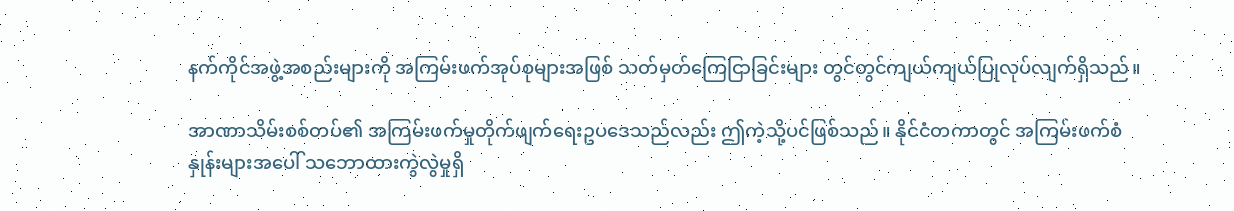နက်ကိုင်အဖွဲ့အစည်းများကို အကြမ်းဖက်အုပ်စုများအဖြစ် သတ်မှတ်ကြေငြာခြင်းများ တွင်တွင်ကျယ်ကျယ်ပြုလုပ်လျက်ရှိသည်။

အာဏာသိမ်းစစ်တပ်၏ အကြမ်းဖက်မှုတိုက်ဖျက်ရေးဥပဒေသည်လည်း ဤကဲ့သို့ပင်ဖြစ်သည်။ နိုင်ငံတကာတွင် အကြမ်းဖက်စံနှုန်းများအပေါ် သဘောထားကွဲလွဲမှုရှိ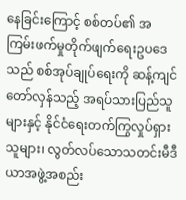နေခြင်းကြောင့် စစ်တပ်၏ အကြမ်းဖက်မှုတိုက်ဖျက်ရေးဥပဒေသည် စစ်အုပ်ချုပ်ရေးကို ဆန့်ကျင်တော်လှန်သည့် အရပ်သားပြည်သူများနှင့် နိုင်ငံရေးတက်ကြွလှုပ်ရှားသူများ၊ လွတ်လပ်သောသတင်းမီဒီယာအဖွဲ့အစည်း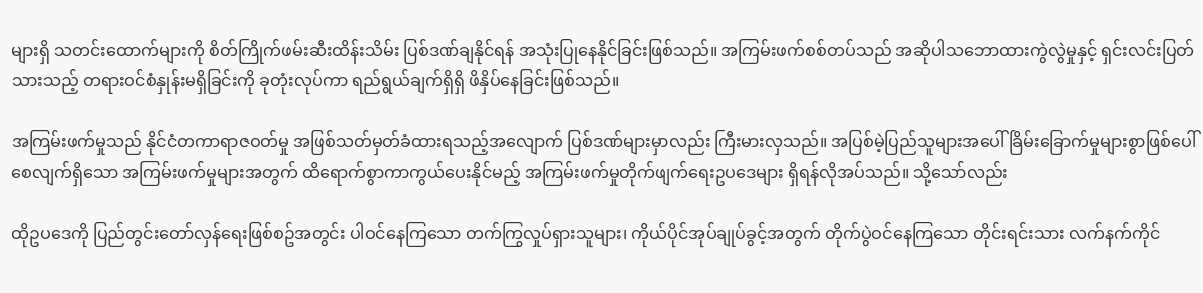များရှိ သတင်းထောက်များကို စိတ်ကြိုက်ဖမ်းဆီးထိန်းသိမ်း ပြစ်ဒဏ်ချနိုင်ရန် အသုံးပြုနေနိုင်ခြင်းဖြစ်သည်။ အကြမ်းဖက်စစ်တပ်သည် အဆိုပါသဘောထားကွဲလွဲမှုနှင့် ရှင်းလင်းပြတ်သားသည့် တရားဝင်စံနှုန်းမရှိခြင်းကို ခုတုံးလုပ်ကာ ရည်ရွယ်ချက်ရှိရှိ ဖိနှိပ်နေခြင်းဖြစ်သည်။

အကြမ်းဖက်မှုသည် နိုင်ငံတကာရာဇဝတ်မှု အဖြစ်သတ်မှတ်ခံထားရသည့်အလျောက် ပြစ်ဒဏ်များမှာလည်း ကြီးမားလှသည်။ အပြစ်မဲ့ပြည်သူများအပေါ် ခြိမ်းခြောက်မှုများစွာဖြစ်ပေါ်စေလျက်ရှိသော အကြမ်းဖက်မှုများအတွက် ထိရောက်စွာကာကွယ်ပေးနိုင်မည့် အကြမ်းဖက်မှုတိုက်ဖျက်ရေးဥပဒေများ ရှိရန်လိုအပ်သည်။ သို့သော်လည်း

ထိုဥပဒေကို ပြည်တွင်းတော်လှန်ရေးဖြစ်စဥ်အတွင်း ပါဝင်နေကြသော တက်ကြွလှုပ်ရှားသူများ၊ ကိုယ်ပိုင်အုပ်ချုပ်ခွင့်အတွက် တိုက်ပွဲဝင်နေကြသော တိုင်းရင်းသား လက်နက်ကိုင်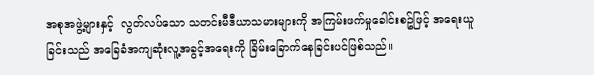အစုအဖွဲ့များနှင့်  လွတ်လပ်သော သတင်းမီဒီယာသမားများကို အကြမ်းဖက်မှုခေါင်းစဥ်ဖြင့် အရေးယူခြင်းသည် အခြေခံအကျဆုံးလူ့အခွင့်အရေးကို ခြိမ်းခြောက်နေခြင်းပင်ဖြစ်သည်။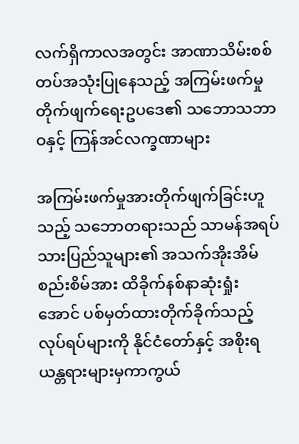လက်ရှိကာလအတွင်း အာဏာသိမ်းစစ်တပ်အသုံးပြုနေသည့် အကြမ်းဖက်မှုတိုက်ဖျက်ရေးဥပဒေ၏ သဘောသဘာဝနှင့် ကြန်အင်လက္ခဏာများ

အကြမ်းဖက်မှုအားတိုက်ဖျက်ခြင်းဟူသည့် သဘောတရားသည် သာမန်အရပ်သားပြည်သူများ၏ အသက်အိုးအိမ်စည်းစိမ်အား ထိခိုက်နစ်နာဆုံးရှုံးအောင် ပစ်မှတ်ထားတိုက်ခိုက်သည့်လုပ်ရပ်များကို နိုင်ငံတော်နှင့် အစိုးရယန္တရားများမှကာကွယ်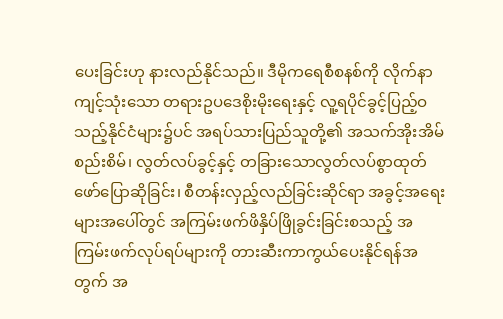ပေးခြင်းဟု နားလည်နိုင်သည်။ ဒီမိုကရေစီစနစ်ကို လိုက်နာကျင့်သုံးသော တရားဥပဒေစိုးမိုးရေးနှင့် လူ့ရပိုင်ခွင့်ပြည့်ဝသည့်နိုင်ငံများ၌ပင် အရပ်သားပြည်သူတို့၏ အသက်အိုးအိမ်စည်းစိမ်၊ လွတ်လပ်ခွင့်နှင့် တခြားသောလွတ်လပ်စွာထုတ်ဖော်ပြောဆိုခြင်း၊ စီတန်းလှည့်လည်ခြင်းဆိုင်ရာ အခွင့်အရေးများအပေါ်တွင် အကြမ်းဖက်ဖိနှိပ်ဖြိုခွင်းခြင်းစသည့် အကြမ်းဖက်လုပ်ရပ်များကို တားဆီးကာကွယ်ပေးနိုင်ရန်အတွက် အ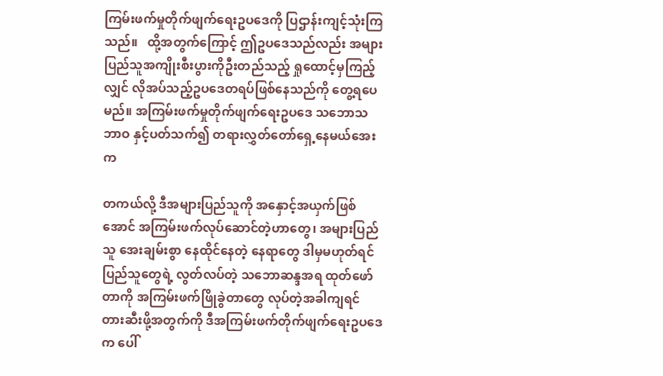ကြမ်းဖက်မှုတိုက်ဖျက်ရေးဥပဒေကို ပြဌာန်းကျင့်သုံးကြသည်။   ထို့အတွက်ကြောင့် ဤဥပဒေသည်လည်း အများပြည်သူအကျိုးစီးပွားကိုဦးတည်သည့် ရှုထောင့်မှကြည့်လျှင် လိုအပ်သည့်ဥပဒေတရပ်ဖြစ်နေသည်ကို တွေ့ရပေမည်။ အကြမ်းဖက်မှုတိုက်ဖျက်ရေးဥပဒေ သဘောသဘာဝ နှင့်ပတ်သက်၍ တရားလွှတ်တော်ရှေ့နေမယ်အေးက

တကယ်လို့ ဒီအများပြည်သူကို အနှောင့်အယှက်ဖြစ်အောင် အကြမ်းဖက်လုပ်ဆောင်တဲ့ဟာတွေ၊ အများပြည်သူ အေးချမ်းစွာ နေထိုင်နေတဲ့ နေရာတွေ ဒါမှမဟုတ်ရင် ပြည်သူတွေရဲ့ လွတ်လပ်တဲ့ သဘောဆန္ဒအရ ထုတ်ဖော်တာကို အကြမ်းဖက်ဖြိုခွဲတာတွေ လုပ်တဲ့အခါကျရင်  တားဆီးဖို့အတွက်ကို ဒီအကြမ်းဖက်တိုက်ဖျက်ရေးဥပဒေက ပေါ်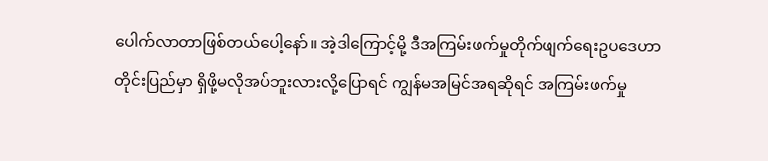ပေါက်လာတာဖြစ်တယ်ပေါ့နော်။ အဲ့ဒါကြောင့်မို့ ဒီအကြမ်းဖက်မှုတိုက်ဖျက်ရေးဥပဒေဟာ တိုင်းပြည်မှာ ရှိဖို့မလိုအပ်ဘူးလားလို့ပြောရင် ကျွန်မအမြင်အရဆိုရင် အကြမ်းဖက်မှု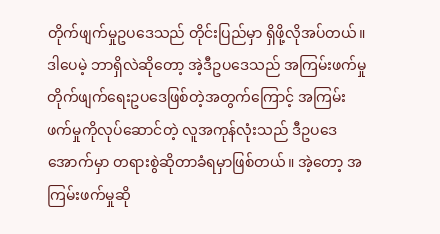တိုက်ဖျက်မှုဥပဒေသည် တိုင်းပြည်မှာ ရှိဖို့လိုအပ်တယ်။ ဒါပေမဲ့ ဘာရှိလဲဆိုတော့ အဲ့ဒီဥပဒေသည် အကြမ်းဖက်မှုတိုက်ဖျက်ရေးဥပဒေဖြစ်တဲ့အတွက်ကြောင့် အကြမ်းဖက်မှုကိုလုပ်ဆောင်တဲ့ လူအကုန်လုံးသည် ဒီဥပဒေအောက်မှာ တရားစွဲဆိုတာခံရမှာဖြစ်တယ်။ အဲ့တော့ အကြမ်းဖက်မှုဆို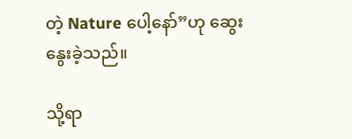တဲ့ Nature ပေါ့နော်”ဟု ဆွေးနွေးခဲ့သည်။

သို့ရာ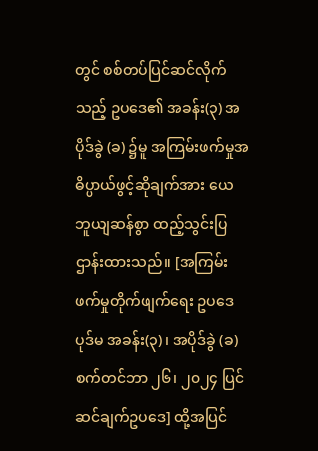တွင် စစ်တပ်ပြင်ဆင်လိုက်သည့် ဥပဒေ၏ အခန်း(၃) အပိုဒ်ခွဲ (ခ) ၌မူ အကြမ်းဖက်မှုအဓိပ္ပာယ်ဖွင့်ဆိုချက်အား ယေဘူယျဆန်စွာ ထည့်သွင်းပြဌာန်းထားသည်။ [အကြမ်းဖက်မှုတိုက်ဖျက်ရေး ဥပဒေပုဒ်မ အခန်း(၃)၊ အပိုဒ်ခွဲ (ခ) စက်တင်ဘာ ၂၆၊ ၂၀၂၄ ပြင်ဆင်ချက်ဥပဒေ] ထို့အပြင်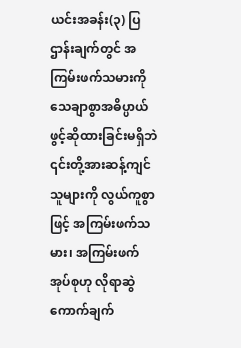ယင်းအခန်း(၃) ပြဌာန်းချက်တွင် အကြမ်းဖက်သမားကို သေချာစွာအဓိပ္ပာယ်ဖွင့်ဆိုထားခြင်းမရှိဘဲ ၎င်းတို့အားဆန့်ကျင်သူများကို လွယ်ကူစွာဖြင့် အကြမ်းဖက်သမား၊ အကြမ်းဖက်အုပ်စုဟု လိုရာဆွဲကောက်ချက်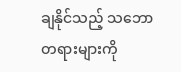ချနိုင်သည့် သဘောတရားများကို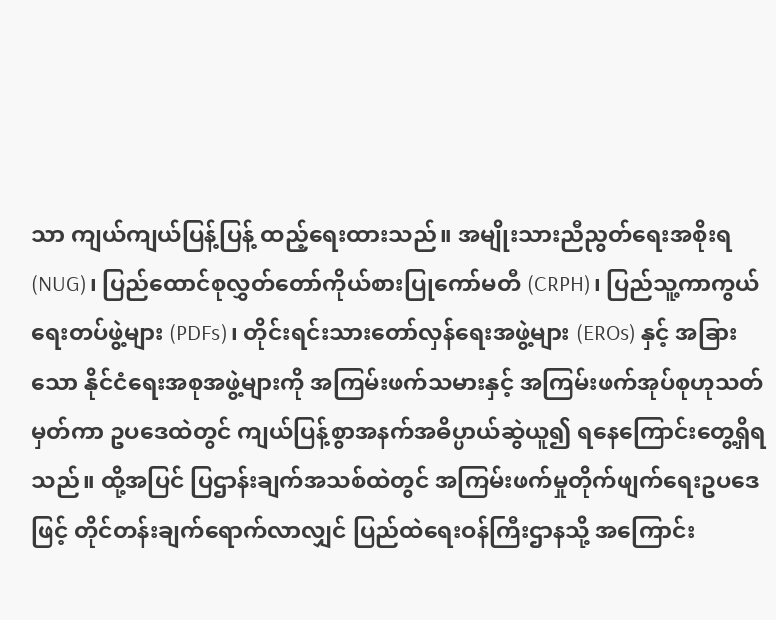သာ ကျယ်ကျယ်ပြန့်ပြန့် ထည့်ရေးထားသည်။ အမျိုးသားညီညွတ်ရေးအစိုးရ (NUG)၊ ပြည်ထောင်စုလွှတ်တော်ကိုယ်စားပြုကော်မတီ (CRPH)၊ ပြည်သူ့ကာကွယ်ရေးတပ်ဖွဲ့များ (PDFs)၊ တိုင်းရင်းသားတော်လှန်ရေးအဖွဲ့များ (EROs) နှင့် အခြားသော နိုင်ငံရေးအစုအဖွဲ့များကို အကြမ်းဖက်သမားနှင့် အကြမ်းဖက်အုပ်စုဟုသတ်မှတ်ကာ ဥပဒေထဲတွင် ကျယ်ပြန့်စွာအနက်အဓိပ္ပာယ်ဆွဲယူ၍ ရနေကြောင်းတွေ့ရှိရသည်။ ထို့အပြင် ပြဌာန်းချက်အသစ်ထဲတွင် အကြမ်းဖက်မှုတိုက်ဖျက်ရေးဥပဒေဖြင့် တိုင်တန်းချက်ရောက်လာလျှင် ပြည်ထဲရေးဝန်ကြီးဌာနသို့ အကြောင်း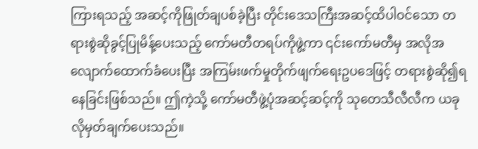ကြားရသည့် အဆင့်ကိုဖြုတ်ချပစ်ခဲ့ပြီး တိုင်းဒေသကြီးအဆင့်ထိပါဝင်သော တရားစွဲဆိုခွင့်ပြုမိန့်ပေးသည့် ကော်မတီတရပ်ကိုဖွဲ့ကာ ၎င်းကော်မတီမှ အလိုအလျောက်ထောက်ခံပေးပြီး အကြမ်းဖက်မှုတိုက်ဖျက်ရေးဥပဒေဖြင့် တရားစွဲဆို၍ရနေခြင်းဖြစ်သည်။ ဤကဲ့သို့ ကော်မတီဖွဲ့ပုံအဆင့်ဆင့်ကို သုတေသီလီလီက ယခုလိုမှတ်ချက်ပေးသည်။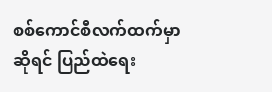စစ်ကောင်စီလက်ထက်မှာဆိုရင် ပြည်ထဲရေး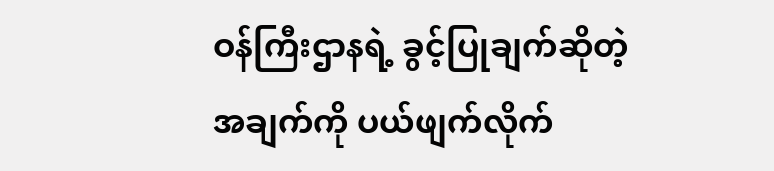ဝန်ကြီးဌာနရဲ့ ခွင့်ပြုချက်ဆိုတဲ့ အချက်ကို ပယ်ဖျက်လိုက်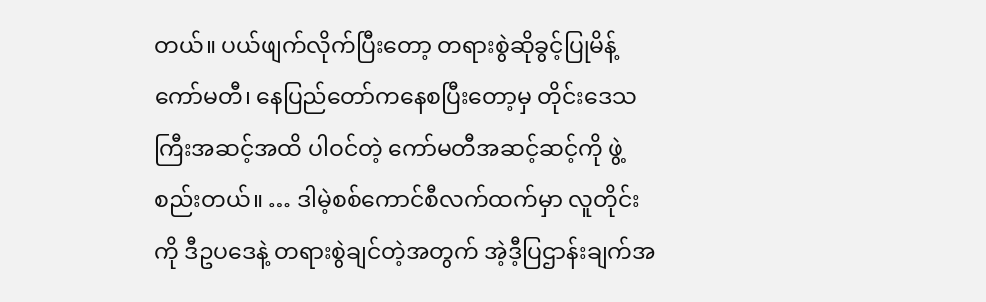တယ်။ ပယ်ဖျက်လိုက်ပြီးတော့ တရားစွဲဆိုခွင့်ပြုမိန့်ကော်မတီ၊ နေပြည်တော်ကနေစပြီးတော့မှ တိုင်းဒေသကြီးအဆင့်အထိ ပါဝင်တဲ့ ကော်မတီအဆင့်ဆင့်ကို ဖွဲ့စည်းတယ်။ … ဒါမဲ့စစ်ကောင်စီလက်ထက်မှာ လူတိုင်းကို ဒီဥပဒေနဲ့ တရားစွဲချင်တဲ့အတွက် အဲ့ဒီ့ပြဌာန်းချက်အ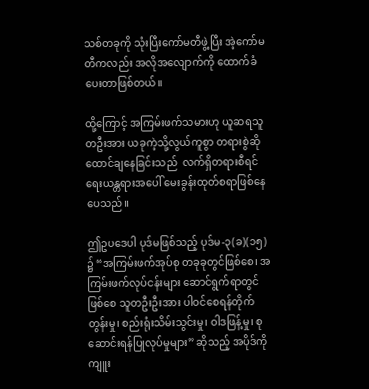သစ်တခုကို သုံးပြီးကော်မတီဖွဲ့ပြီး အဲ့ကော်မတီကလည်း အလိုအလျောက်ကို ထောက်ခံပေးတာဖြစ်တယ်။

ထို့ကြောင့် အကြမ်းဖက်သမားဟု ယူဆရသူတဦးအား ယခုကဲ့သို့လွယ်ကူစွာ တရားစွဲဆိုထောင်ချနေခြင်းသည်  လက်ရှိတရားစီရင်ရေးယန္တရားအပေါ် မေးခွန်းထုတ်စရာဖြစ်နေပေသည်။

ဤဥပဒေပါ ပုဒ်မဖြစ်သည့် ပုဒ်မ-၃(ခ)(၁၅) ၌ “အကြမ်းဖက်အုပ်စု တခုခုတွင်ဖြစ်စေ၊ အကြမ်းဖက်လုပ်ငန်းများ ဆောင်ရွက်ရာတွင်ဖြစ်စေ သူတဦးဦးအား ပါဝင်စေရန်တိုက်တွန်းမှု၊ စည်းရုံးသိမ်းသွင်းမှု၊ ဝါဒဖြန့်မှု၊ စုဆောင်းရန်ပြုလုပ်မှုများ” ဆိုသည့် အပိုဒ်ကိုကျူး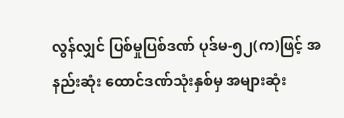လွန်လျှင် ပြစ်မှုပြစ်ဒဏ် ပုဒ်မ-၅၂(က)ဖြင့် အနည်းဆုံး ထောင်ဒဏ်သုံးနှစ်မှ အများဆုံး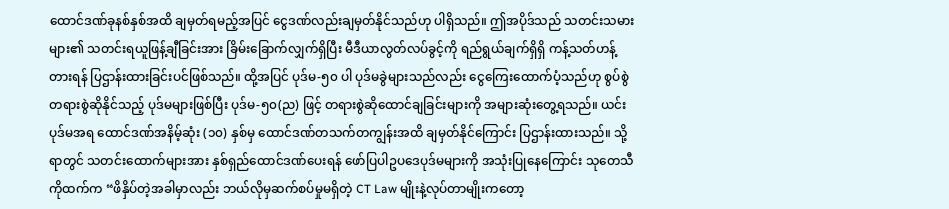ထောင်ဒဏ်ခုနစ်နှစ်အထိ ချမှတ်ရမည့်အပြင် ငွေဒဏ်လည်းချမှတ်နိုင်သည်ဟု ပါရှိသည်။ ဤအပိုဒ်သည် သတင်းသမားများ၏ သတင်းရယူဖြန့်ချီခြင်းအား ခြိမ်းခြောက်လျှက်ရှိပြီး မီဒီယာလွတ်လပ်ခွင့်ကို ရည်ရွယ်ချက်ရှိရှိ ကန့်သတ်ဟန့်တားရန် ပြဌာန်းထားခြင်းပင်ဖြစ်သည်။ ထို့အပြင် ပုဒ်မ-၅၀ ပါ ပုဒ်မခွဲများသည်လည်း ငွေကြေးထောက်ပံ့သည်ဟု စွပ်စွဲတရားစွဲဆိုနိုင်သည့် ပုဒ်မများဖြစ်ပြီး ပုဒ်မ-၅၀(ည) ဖြင့် တရားစွဲဆိုထောင်ချခြင်းများကို အများဆုံးတွေ့ရသည်။ ယင်းပုဒ်မအရ ထောင်ဒဏ်အနိမ့်ဆုံး (၁၀) နှစ်မှ ထောင်ဒဏ်တသက်တကျွန်းအထိ ချမှတ်နိုင်ကြောင်း ပြဌာန်းထားသည်။ သို့ရာတွင် သတင်းထောက်များအား နှစ်ရှည်ထောင်ဒဏ်ပေးရန် ဖော်ပြပါဥပဒေပုဒ်မများကို အသုံးပြုနေကြောင်း သုတေသီကိုထက်က “ဖိနှိပ်တဲ့အခါမှာလည်း ဘယ်လိုမှဆက်စပ်မှုမရှိတဲ့ CT Law မျိုးနဲ့လုပ်တာမျိုးကတော့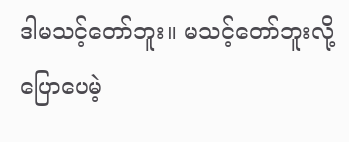ဒါမသင့်တော်ဘူး။ မသင့်တော်ဘူးလို့ပြောပေမဲ့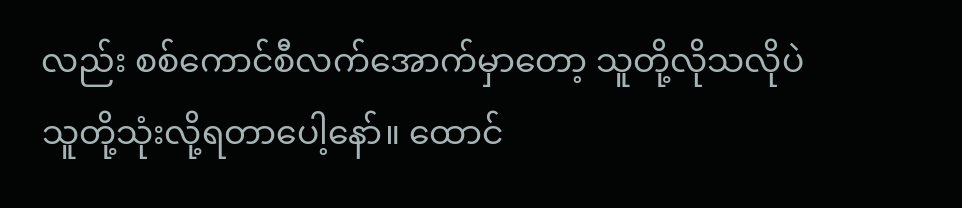လည်း စစ်ကောင်စီလက်အောက်မှာတော့ သူတို့လိုသလိုပဲသူတို့သုံးလို့ရတာပေါ့နော်။ ထောင်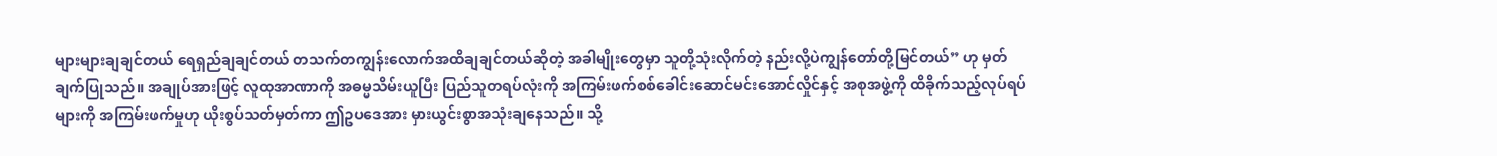များများချချင်တယ် ရေရှည်ချချင်တယ် တသက်တကျွန်းလောက်အထိချချင်တယ်ဆိုတဲ့ အခါမျိုးတွေမှာ သူတို့သုံးလိုက်တဲ့ နည်းလို့ပဲကျွန်တော်တို့မြင်တယ်” ဟု မှတ်ချက်ပြုသည်။ အချုပ်အားဖြင့် လူထုအာဏာကို အဓမ္မသိမ်းယူပြီး ပြည်သူတရပ်လုံးကို အကြမ်းဖက်စစ်ခေါင်းဆောင်မင်းအောင်လှိုင်နှင့် အစုအဖွဲ့ကို ထိခိုက်သည့်လုပ်ရပ်များကို အကြမ်းဖက်မှုဟု ယိုးစွပ်သတ်မှတ်ကာ ဤဥပဒေအား မှားယွင်းစွာအသုံးချနေသည်။ သို့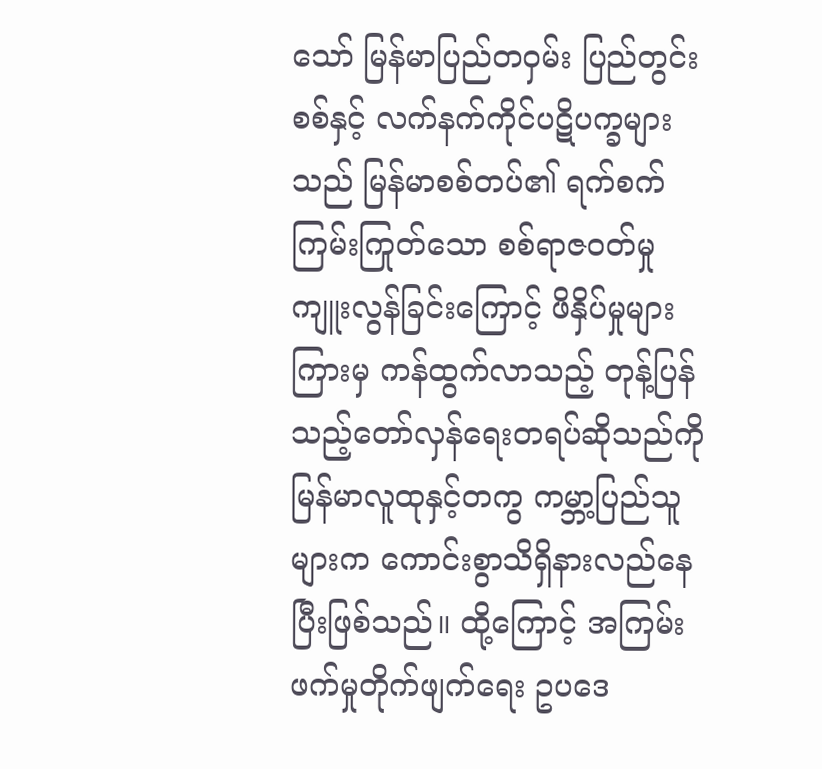သော် မြန်မာပြည်တဝှမ်း ပြည်တွင်းစစ်နှင့် လက်နက်ကိုင်ပဋိပက္ခများသည် မြန်မာစစ်တပ်၏ ရက်စက်ကြမ်းကြုတ်သော စစ်ရာဇဝတ်မှုကျူးလွန်ခြင်းကြောင့် ဖိနှိပ်မှုများကြားမှ ကန်ထွက်လာသည့် တုန့်ပြန်သည့်တော်လှန်ရေးတရပ်ဆိုသည်ကို မြန်မာလူထုနှင့်တကွ ကမ္ဘာ့ပြည်သူများက ကောင်းစွာသိရှိနားလည်နေပြီးဖြစ်သည်။ ထို့ကြောင့် အကြမ်းဖက်မှုတိုက်ဖျက်ရေး ဥပဒေ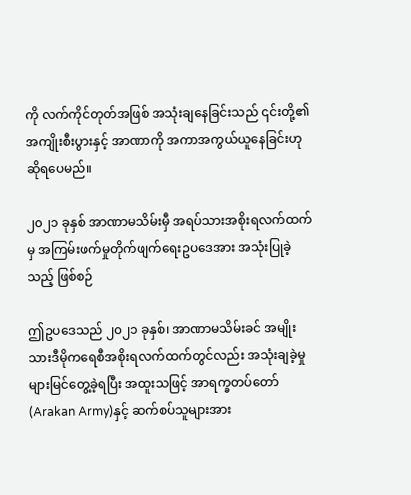ကို လက်ကိုင်တုတ်အဖြစ် အသုံးချနေခြင်းသည် ၎င်းတို့၏အကျိုးစီးပွားနှင့် အာဏာကို အကာအကွယ်ယူနေခြင်းဟု ဆိုရပေမည်။

၂၀၂၁ ခုနှစ် အာဏာမသိမ်းမှီ အရပ်သားအစိုးရလက်ထက်မှ အကြမ်းဖက်မှုတိုက်ဖျက်ရေးဥပဒေအား အသုံးပြုခဲ့သည့် ဖြစ်စဉ်

ဤဥပဒေသည် ၂၀၂၁ ခုနှစ်၊ အာဏာမသိမ်းခင် အမျိုးသားဒီမိုကရေစီအစိုးရလက်ထက်တွင်လည်း အသုံးချခဲ့မှုများမြင်တွေ့ခဲ့ရပြီး အထူးသဖြင့် အာရက္ခတပ်တော် (Arakan Army)နှင့် ဆက်စပ်သူများအား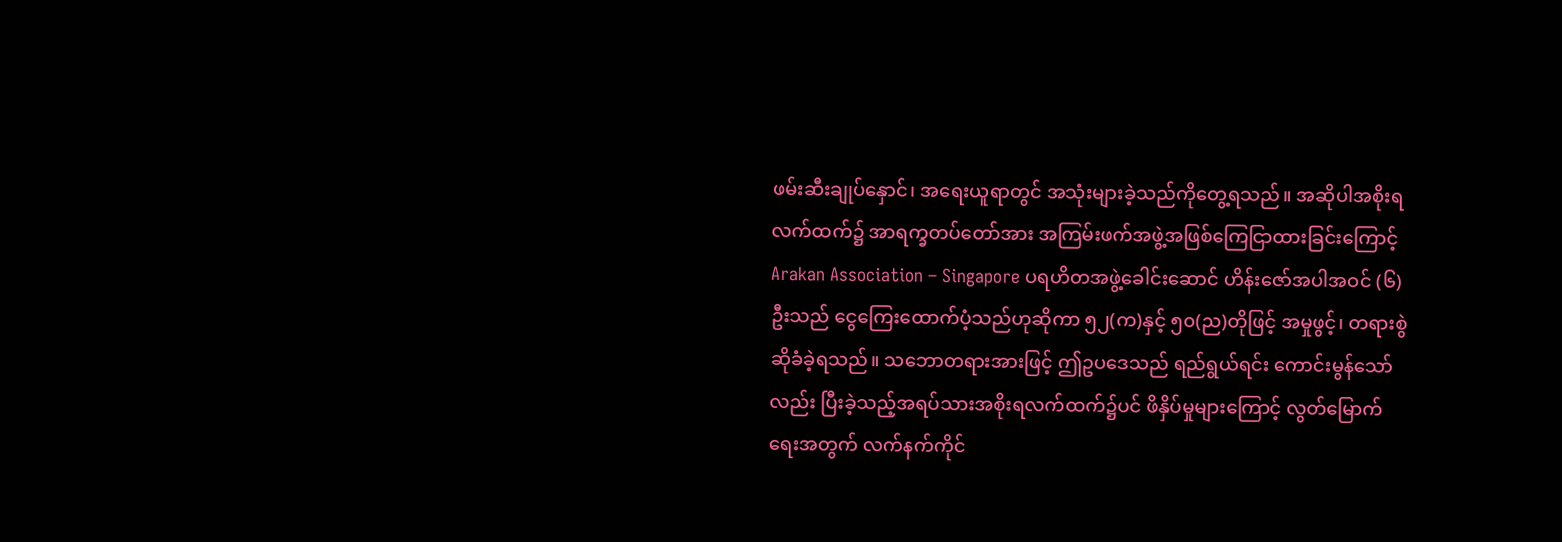ဖမ်းဆီးချုပ်နှောင်၊ အရေးယူရာတွင် အသုံးများခဲ့သည်ကိုတွေ့ရသည်။ အဆိုပါအစိုးရလက်ထက်၌ အာရက္ခတပ်တော်အား အကြမ်းဖက်အဖွဲ့အဖြစ်ကြေငြာထားခြင်းကြောင့် Arakan Association – Singapore ပရဟိတအဖွဲ့ခေါင်းဆောင် ဟိန်းဇော်အပါအဝင် (၆)ဦးသည် ငွေကြေးထောက်ပံ့သည်ဟုဆိုကာ ၅၂(က)နှင့် ၅၀(ည)တိုဖြင့် အမှုဖွင့်၊ တရားစွဲဆိုခံခဲ့ရသည်။ သဘောတရားအားဖြင့် ဤဥပဒေသည် ရည်ရွယ်ရင်း ကောင်းမွန်သော်လည်း ပြီးခဲ့သည့်အရပ်သားအစိုးရလက်ထက်၌ပင် ဖိနှိပ်မှုများကြောင့် လွတ်မြောက်ရေးအတွက် လက်နက်ကိုင်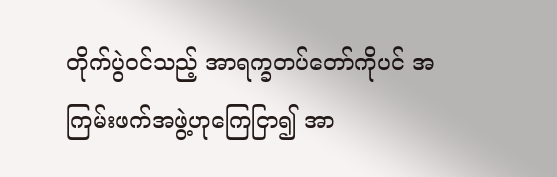တိုက်ပွဲဝင်သည့် အာရက္ခတပ်တော်ကိုပင် အကြမ်းဖက်အဖွဲ့ဟုကြေငြာ၍ အာ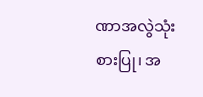ဏာအလွဲသုံးစားပြု၊ အ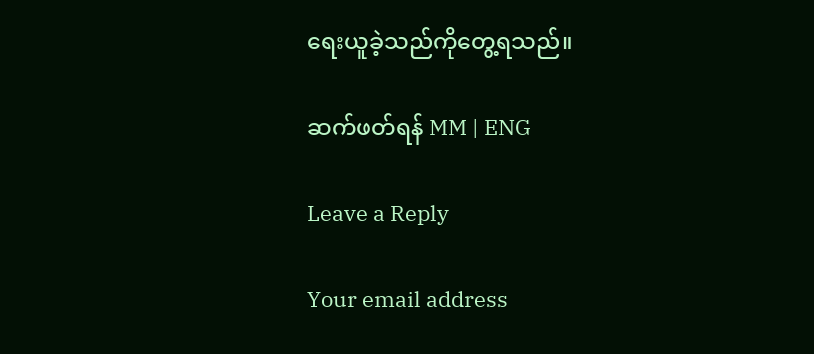ရေးယူခဲ့သည်ကိုတွေ့ရသည်။

ဆက်ဖတ်ရန် MM | ENG

Leave a Reply

Your email address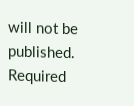will not be published. Required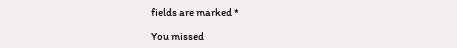fields are marked *

You missed